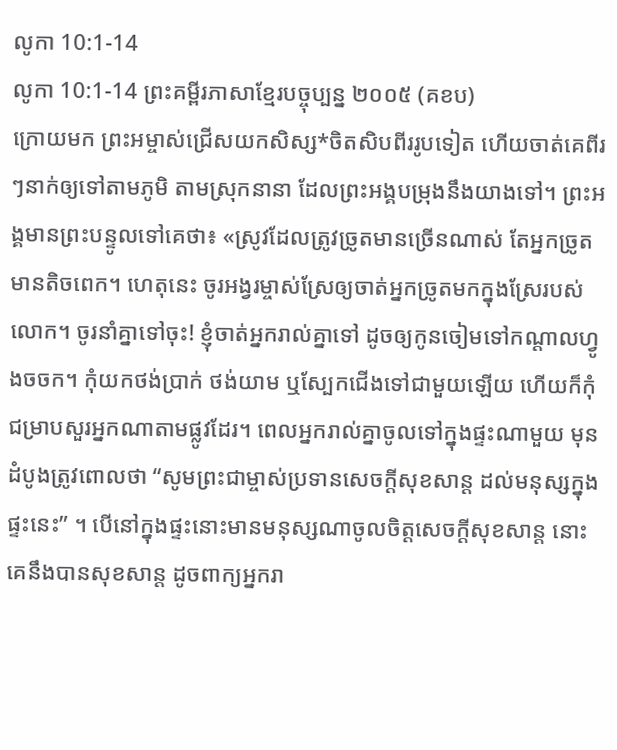លូកា 10:1-14
លូកា 10:1-14 ព្រះគម្ពីរភាសាខ្មែរបច្ចុប្បន្ន ២០០៥ (គខប)
ក្រោយមក ព្រះអម្ចាស់ជ្រើសយកសិស្ស*ចិតសិបពីររូបទៀត ហើយចាត់គេពីរៗនាក់ឲ្យទៅតាមភូមិ តាមស្រុកនានា ដែលព្រះអង្គបម្រុងនឹងយាងទៅ។ ព្រះអង្គមានព្រះបន្ទូលទៅគេថា៖ «ស្រូវដែលត្រូវច្រូតមានច្រើនណាស់ តែអ្នកច្រូតមានតិចពេក។ ហេតុនេះ ចូរអង្វរម្ចាស់ស្រែឲ្យចាត់អ្នកច្រូតមកក្នុងស្រែរបស់លោក។ ចូរនាំគ្នាទៅចុះ! ខ្ញុំចាត់អ្នករាល់គ្នាទៅ ដូចឲ្យកូនចៀមទៅកណ្ដាលហ្វូងចចក។ កុំយកថង់ប្រាក់ ថង់យាម ឬស្បែកជើងទៅជាមួយឡើយ ហើយក៏កុំជម្រាបសួរអ្នកណាតាមផ្លូវដែរ។ ពេលអ្នករាល់គ្នាចូលទៅក្នុងផ្ទះណាមួយ មុនដំបូងត្រូវពោលថា “សូមព្រះជាម្ចាស់ប្រទានសេចក្ដីសុខសាន្ត ដល់មនុស្សក្នុងផ្ទះនេះ” ។ បើនៅក្នុងផ្ទះនោះមានមនុស្សណាចូលចិត្តសេចក្ដីសុខសាន្ត នោះគេនឹងបានសុខសាន្ត ដូចពាក្យអ្នករា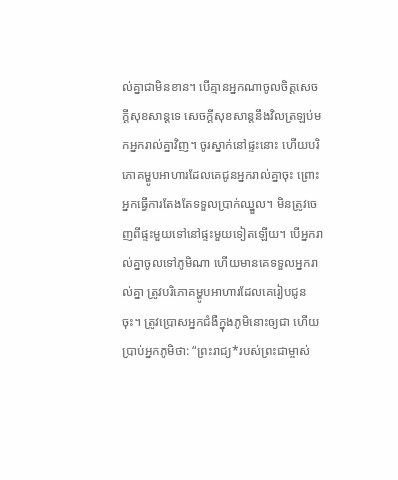ល់គ្នាជាមិនខាន។ បើគ្មានអ្នកណាចូលចិត្តសេចក្ដីសុខសាន្តទេ សេចក្ដីសុខសាន្តនឹងវិលត្រឡប់មកអ្នករាល់គ្នាវិញ។ ចូរស្នាក់នៅផ្ទះនោះ ហើយបរិភោគម្ហូបអាហារដែលគេជូនអ្នករាល់គ្នាចុះ ព្រោះអ្នកធ្វើការតែងតែទទួលប្រាក់ឈ្នួល។ មិនត្រូវចេញពីផ្ទះមួយទៅនៅផ្ទះមួយទៀតឡើយ។ បើអ្នករាល់គ្នាចូលទៅភូមិណា ហើយមានគេទទួលអ្នករាល់គ្នា ត្រូវបរិភោគម្ហូបអាហារដែលគេរៀបជូនចុះ។ ត្រូវប្រោសអ្នកជំងឺក្នុងភូមិនោះឲ្យជា ហើយប្រាប់អ្នកភូមិថា: “ព្រះរាជ្យ*របស់ព្រះជាម្ចាស់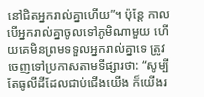នៅជិតអ្នករាល់គ្នាហើយ”។ ប៉ុន្តែ កាលបើអ្នករាល់គ្នាចូលទៅភូមិណាមួយ ហើយគេមិនព្រមទទួលអ្នករាល់គ្នាទេ ត្រូវចេញទៅប្រកាសតាមទីផ្សារថា: “សូម្បីតែធូលីដីដែលជាប់ជើងយើង ក៏យើងរ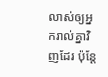លាស់ឲ្យអ្នករាល់គ្នាវិញដែរ ប៉ុន្តែ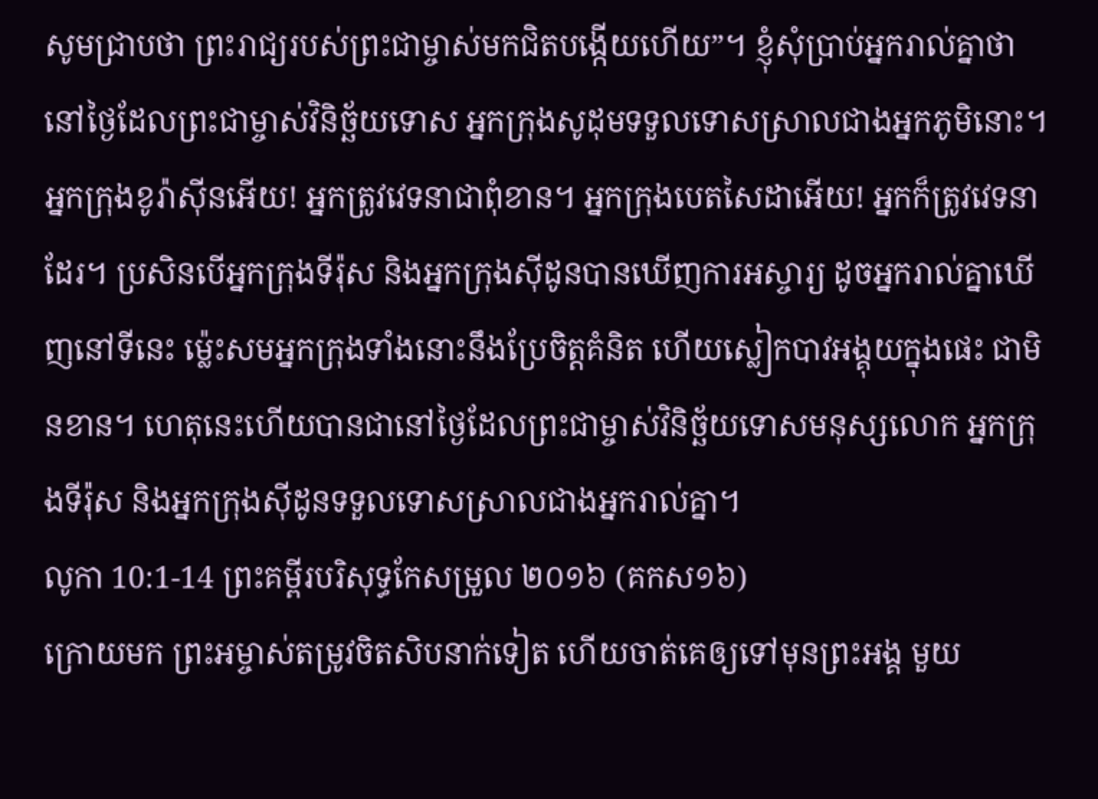សូមជ្រាបថា ព្រះរាជ្យរបស់ព្រះជាម្ចាស់មកជិតបង្កើយហើយ”។ ខ្ញុំសុំប្រាប់អ្នករាល់គ្នាថា នៅថ្ងៃដែលព្រះជាម្ចាស់វិនិច្ឆ័យទោស អ្នកក្រុងសូដុមទទួលទោសស្រាលជាងអ្នកភូមិនោះ។ អ្នកក្រុងខូរ៉ាស៊ីនអើយ! អ្នកត្រូវវេទនាជាពុំខាន។ អ្នកក្រុងបេតសៃដាអើយ! អ្នកក៏ត្រូវវេទនាដែរ។ ប្រសិនបើអ្នកក្រុងទីរ៉ុស និងអ្នកក្រុងស៊ីដូនបានឃើញការអស្ចារ្យ ដូចអ្នករាល់គ្នាឃើញនៅទីនេះ ម៉្លេះសមអ្នកក្រុងទាំងនោះនឹងប្រែចិត្តគំនិត ហើយស្លៀកបាវអង្គុយក្នុងផេះ ជាមិនខាន។ ហេតុនេះហើយបានជានៅថ្ងៃដែលព្រះជាម្ចាស់វិនិច្ឆ័យទោសមនុស្សលោក អ្នកក្រុងទីរ៉ុស និងអ្នកក្រុងស៊ីដូនទទួលទោសស្រាលជាងអ្នករាល់គ្នា។
លូកា 10:1-14 ព្រះគម្ពីរបរិសុទ្ធកែសម្រួល ២០១៦ (គកស១៦)
ក្រោយមក ព្រះអម្ចាស់តម្រូវចិតសិបនាក់ទៀត ហើយចាត់គេឲ្យទៅមុនព្រះអង្គ មួយ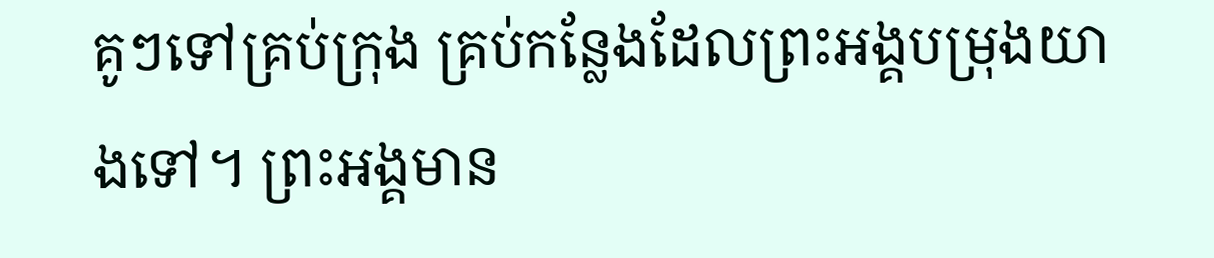គូៗទៅគ្រប់ក្រុង គ្រប់កន្លែងដែលព្រះអង្គបម្រុងយាងទៅ។ ព្រះអង្គមាន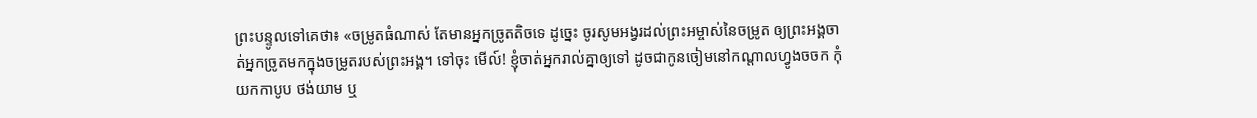ព្រះបន្ទូលទៅគេថា៖ «ចម្រូតធំណាស់ តែមានអ្នកច្រូតតិចទេ ដូច្នេះ ចូរសូមអង្វរដល់ព្រះអម្ចាស់នៃចម្រូត ឲ្យព្រះអង្គចាត់អ្នកច្រូតមកក្នុងចម្រូតរបស់ព្រះអង្គ។ ទៅចុះ មើល៍! ខ្ញុំចាត់អ្នករាល់គ្នាឲ្យទៅ ដូចជាកូនចៀមនៅកណ្តាលហ្វូងចចក កុំយកកាបូប ថង់យាម ឬ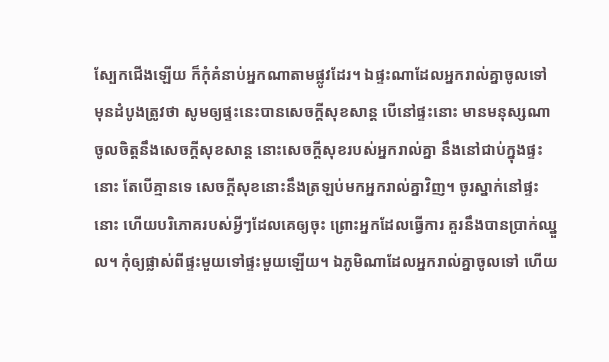ស្បែកជើងឡើយ ក៏កុំគំនាប់អ្នកណាតាមផ្លូវដែរ។ ឯផ្ទះណាដែលអ្នករាល់គ្នាចូលទៅ មុនដំបូងត្រូវថា សូមឲ្យផ្ទះនេះបានសេចក្តីសុខសាន្ត បើនៅផ្ទះនោះ មានមនុស្សណាចូលចិត្តនឹងសេចក្តីសុខសាន្ត នោះសេចក្តីសុខរបស់អ្នករាល់គ្នា នឹងនៅជាប់ក្នុងផ្ទះនោះ តែបើគ្មានទេ សេចក្តីសុខនោះនឹងត្រឡប់មកអ្នករាល់គ្នាវិញ។ ចូរស្នាក់នៅផ្ទះនោះ ហើយបរិភោគរបស់អ្វីៗដែលគេឲ្យចុះ ព្រោះអ្នកដែលធ្វើការ គួរនឹងបានប្រាក់ឈ្នួល។ កុំឲ្យផ្លាស់ពីផ្ទះមួយទៅផ្ទះមួយឡើយ។ ឯភូមិណាដែលអ្នករាល់គ្នាចូលទៅ ហើយ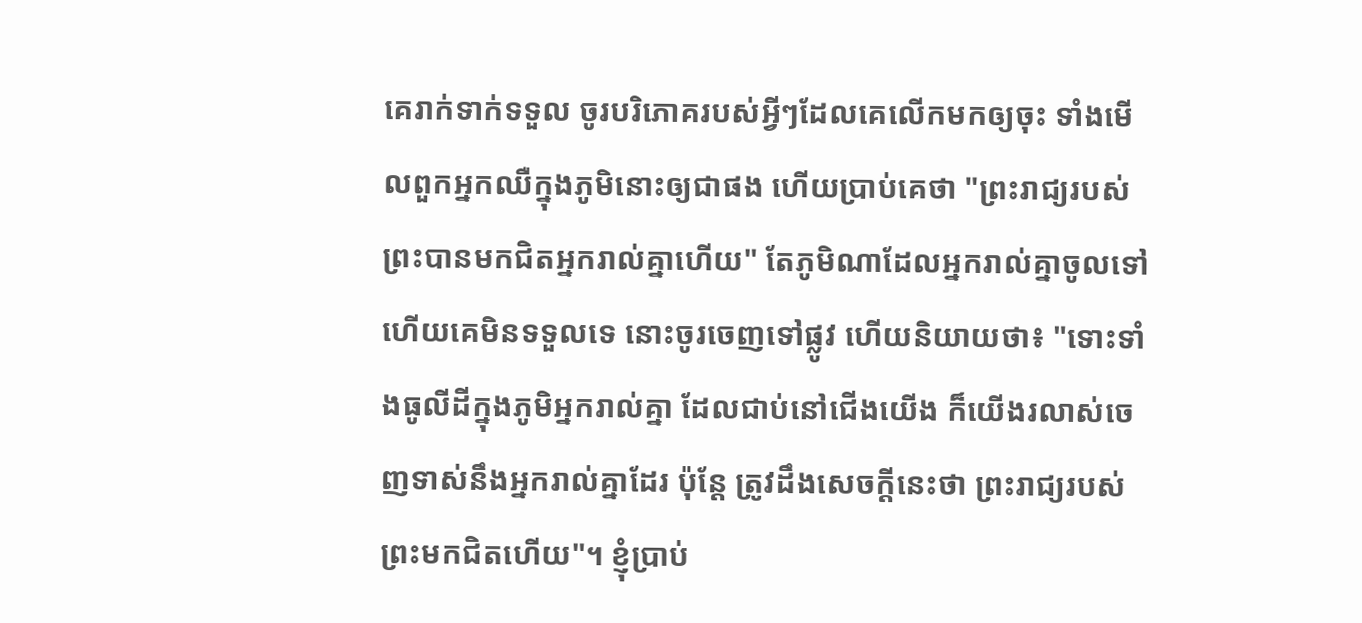គេរាក់ទាក់ទទួល ចូរបរិភោគរបស់អ្វីៗដែលគេលើកមកឲ្យចុះ ទាំងមើលពួកអ្នកឈឺក្នុងភូមិនោះឲ្យជាផង ហើយប្រាប់គេថា "ព្រះរាជ្យរបស់ព្រះបានមកជិតអ្នករាល់គ្នាហើយ" តែភូមិណាដែលអ្នករាល់គ្នាចូលទៅ ហើយគេមិនទទួលទេ នោះចូរចេញទៅផ្លូវ ហើយនិយាយថា៖ "ទោះទាំងធូលីដីក្នុងភូមិអ្នករាល់គ្នា ដែលជាប់នៅជើងយើង ក៏យើងរលាស់ចេញទាស់នឹងអ្នករាល់គ្នាដែរ ប៉ុន្តែ ត្រូវដឹងសេចក្តីនេះថា ព្រះរាជ្យរបស់ព្រះមកជិតហើយ"។ ខ្ញុំប្រាប់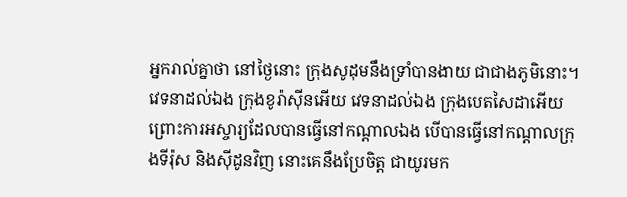អ្នករាល់គ្នាថា នៅថ្ងៃនោះ ក្រុងសូដុមនឹងទ្រាំបានងាយ ជាជាងភូមិនោះ។ វេទនាដល់ឯង ក្រុងខូរ៉ាស៊ីនអើយ វេទនាដល់ឯង ក្រុងបេតសៃដាអើយ ព្រោះការអស្ចារ្យដែលបានធ្វើនៅកណ្តាលឯង បើបានធ្វើនៅកណ្តាលក្រុងទីរ៉ុស និងស៊ីដូនវិញ នោះគេនឹងប្រែចិត្ត ជាយូរមក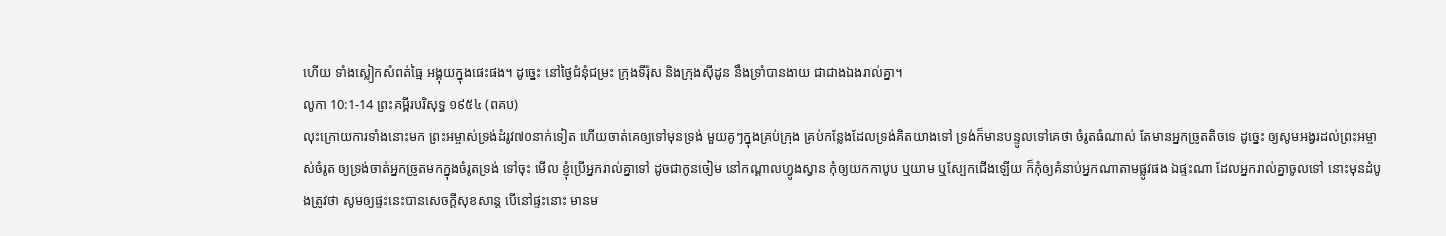ហើយ ទាំងស្លៀកសំពត់ធ្មៃ អង្គុយក្នុងផេះផង។ ដូច្នេះ នៅថ្ងៃជំនុំជម្រះ ក្រុងទីរ៉ុស និងក្រុងស៊ីដូន នឹងទ្រាំបានងាយ ជាជាងឯងរាល់គ្នា។
លូកា 10:1-14 ព្រះគម្ពីរបរិសុទ្ធ ១៩៥៤ (ពគប)
លុះក្រោយការទាំងនោះមក ព្រះអម្ចាស់ទ្រង់ដំរូវ៧០នាក់ទៀត ហើយចាត់គេឲ្យទៅមុនទ្រង់ មួយគូៗក្នុងគ្រប់ក្រុង គ្រប់កន្លែងដែលទ្រង់គិតយាងទៅ ទ្រង់ក៏មានបន្ទូលទៅគេថា ចំរូតធំណាស់ តែមានអ្នកច្រូតតិចទេ ដូច្នេះ ឲ្យសូមអង្វរដល់ព្រះអម្ចាស់ចំរូត ឲ្យទ្រង់ចាត់អ្នកច្រូតមកក្នុងចំរូតទ្រង់ ទៅចុះ មើល ខ្ញុំប្រើអ្នករាល់គ្នាទៅ ដូចជាកូនចៀម នៅកណ្តាលហ្វូងស្វាន កុំឲ្យយកកាបូប ឬយាម ឬស្បែកជើងឡើយ ក៏កុំឲ្យគំនាប់អ្នកណាតាមផ្លូវផង ឯផ្ទះណា ដែលអ្នករាល់គ្នាចូលទៅ នោះមុនដំបូងត្រូវថា សូមឲ្យផ្ទះនេះបានសេចក្ដីសុខសាន្ត បើនៅផ្ទះនោះ មានម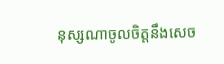នុស្សណាចូលចិត្តនឹងសេច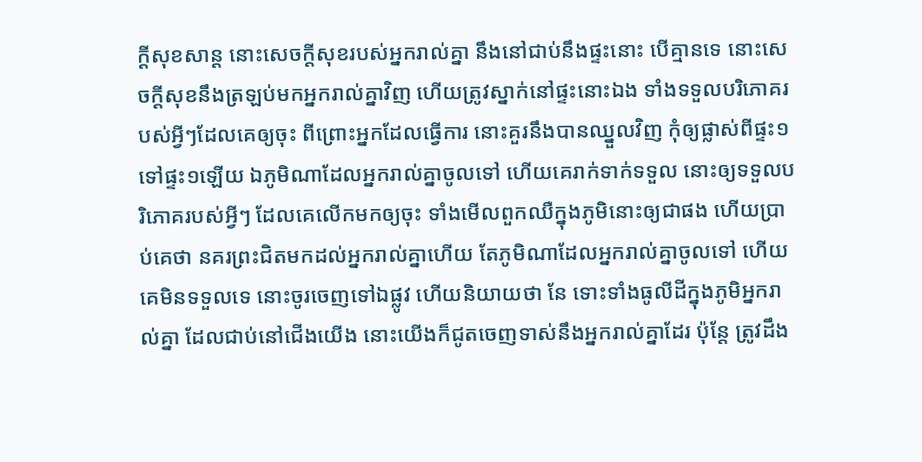ក្ដីសុខសាន្ត នោះសេចក្ដីសុខរបស់អ្នករាល់គ្នា នឹងនៅជាប់នឹងផ្ទះនោះ បើគ្មានទេ នោះសេចក្ដីសុខនឹងត្រឡប់មកអ្នករាល់គ្នាវិញ ហើយត្រូវស្នាក់នៅផ្ទះនោះឯង ទាំងទទួលបរិភោគរបស់អ្វីៗដែលគេឲ្យចុះ ពីព្រោះអ្នកដែលធ្វើការ នោះគួរនឹងបានឈ្នួលវិញ កុំឲ្យផ្លាស់ពីផ្ទះ១ទៅផ្ទះ១ឡើយ ឯភូមិណាដែលអ្នករាល់គ្នាចូលទៅ ហើយគេរាក់ទាក់ទទួល នោះឲ្យទទួលបរិភោគរបស់អ្វីៗ ដែលគេលើកមកឲ្យចុះ ទាំងមើលពួកឈឺក្នុងភូមិនោះឲ្យជាផង ហើយប្រាប់គេថា នគរព្រះជិតមកដល់អ្នករាល់គ្នាហើយ តែភូមិណាដែលអ្នករាល់គ្នាចូលទៅ ហើយគេមិនទទួលទេ នោះចូរចេញទៅឯផ្លូវ ហើយនិយាយថា នែ ទោះទាំងធូលីដីក្នុងភូមិអ្នករាល់គ្នា ដែលជាប់នៅជើងយើង នោះយើងក៏ជូតចេញទាស់នឹងអ្នករាល់គ្នាដែរ ប៉ុន្តែ ត្រូវដឹង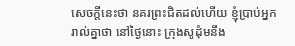សេចក្ដីនេះថា នគរព្រះជិតដល់ហើយ ខ្ញុំប្រាប់អ្នករាល់គ្នាថា នៅថ្ងៃនោះ ក្រុងសូដុំមនឹង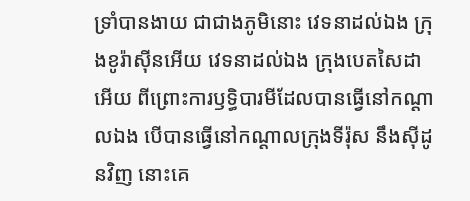ទ្រាំបានងាយ ជាជាងភូមិនោះ វេទនាដល់ឯង ក្រុងខូរ៉ាស៊ីនអើយ វេទនាដល់ឯង ក្រុងបេតសៃដាអើយ ពីព្រោះការឫទ្ធិបារមីដែលបានធ្វើនៅកណ្តាលឯង បើបានធ្វើនៅកណ្តាលក្រុងទីរ៉ុស នឹងស៊ីដូនវិញ នោះគេ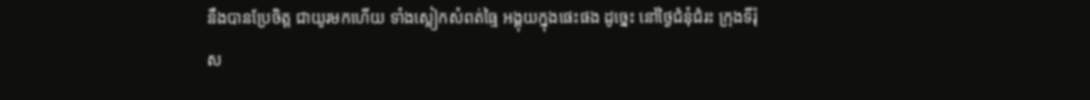នឹងបានប្រែចិត្ត ជាយូរមកហើយ ទាំងស្លៀកសំពត់ធ្មៃ អង្គុយក្នុងផេះផង ដូច្នេះ នៅថ្ងៃជំនុំជំរះ ក្រុងទីរ៉ុស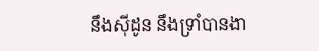នឹងស៊ីដូន នឹងទ្រាំបានងា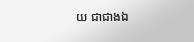យ ជាជាងឯ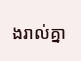ងរាល់គ្នា